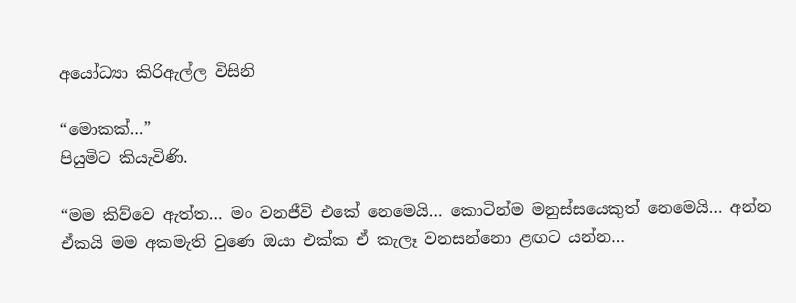අයෝධ්‍යා කිරිඇල්ල විසිනි

“මොකක්…”
පියුමිට කියැවිණි.

“මම කිව්වෙ ඇත්ත… මං වනජීවි එකේ නෙමෙයි… කොටින්ම මනුස්සයෙකුත් නෙමෙයි… අන්න ඒකයි මම අකමැති වුණෙ ඔයා එක්ක ඒ කැලෑ වනසන්නො ළඟට යන්න…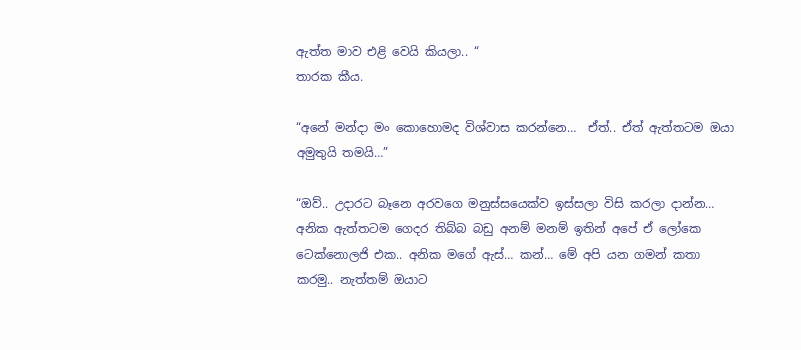ඇත්ත මාව එළි වෙයි කියලා.. “
තාරක කීය.

“අනේ මන්දා මං කොහොමද විශ්වාස කරන්නෙ…  ඒත්.. ඒත් ඇත්තටම ඔයා අමුතුයි තමයි…”

“ඔව්.. උදාරට බෑනෙ අරවගෙ මනුස්සයෙක්ව ඉස්සලා විසි කරලා දාන්න… අනික ඇත්තටම ගෙදර තිබ්බ බඩු අනම් මනම් ඉතින් අපේ ඒ ලෝකෙ ටෙක්නොලජි එක.. අනික මගේ ඇස්… කන්… මේ අපි යන ගමන් කතා කරමු.. නැත්තම් ඔයාට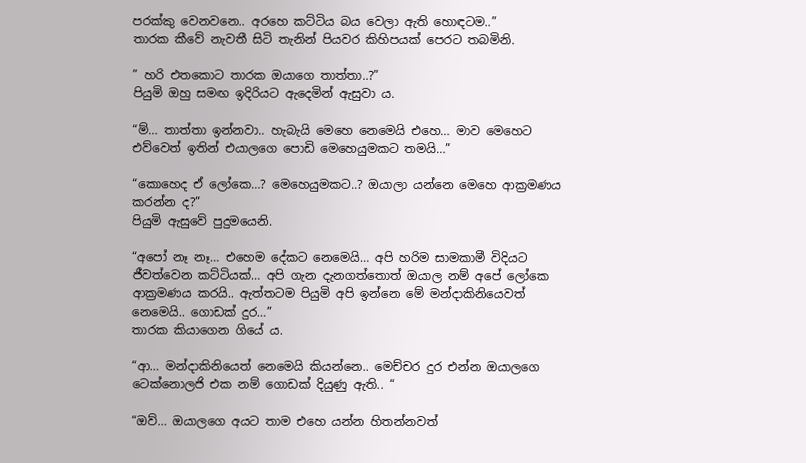පරක්කු වෙනවනෙ.. අරහෙ කට්ටිය බය වෙලා ඇති හොඳටම..”
තාරක කීවේ නැවතී සිටි තැනින් පියවර කිහිපයක් පෙරට තබමිනි.

” හරි එතකොට තාරක ඔයාගෙ තාත්තා..?”
පියුමි ඔහු සමඟ ඉදිරියට ඇදෙමින් ඇසුවා ය.

“ම්… තාත්තා ඉන්නවා.. හැබැයි මෙහෙ නෙමෙයි එහෙ… මාව මෙහෙට එව්වෙත් ඉතින් එයාලගෙ පොඩි මෙහෙයුමකට තමයි…”

“කොහෙද ඒ ලෝකෙ…? මෙහෙයුමකට..? ඔයාලා යන්නෙ මෙහෙ ආක්‍රමණය කරන්න ද?”
පියුමි ඇසුවේ පුදුමයෙනි.

“අපෝ නෑ නෑ… එහෙම දේකට නෙමෙයි… අපි හරිම සාමකාමී විදියට ජීවත්වෙන කට්ටියක්… අපි ගැන දැනගත්තොත් ඔයාල නම් අපේ ලෝකෙ ආක්‍රමණය කරයි.. ඇත්තටම පියුමි අපි ඉන්නෙ මේ මන්දාකිනියෙවත් නෙමෙයි.. ගොඩක් දුර…”
තාරක කියාගෙන ගියේ ය.

“ආ… මන්දාකිනියෙත් නෙමෙයි කියන්නෙ.. මෙච්චර දුර එන්න ඔයාලගෙ ටෙක්නොලජි එක නම් ගොඩක් දියුණු ඇති.. “

“ඔව්… ඔයාලගෙ අයට තාම එහෙ යන්න හිතන්නවත්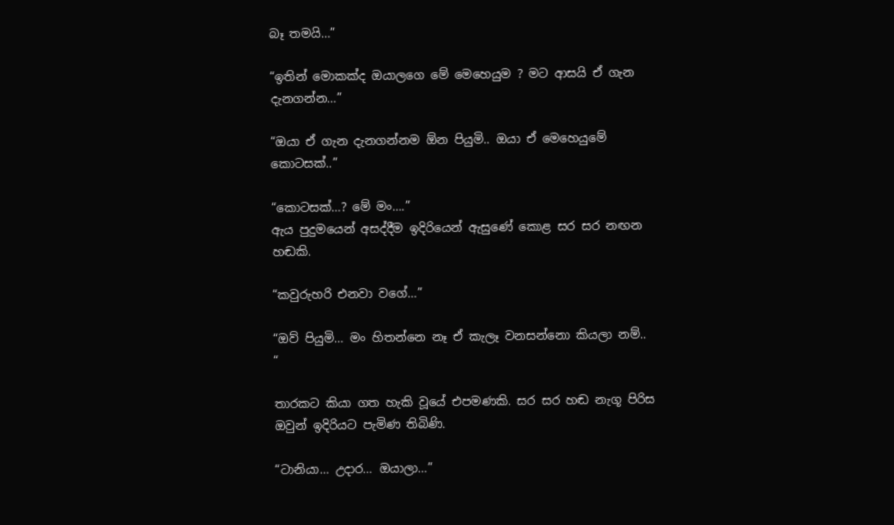බෑ තමයි…”

“ඉතින් මොකක්ද ඔයාලගෙ මේ මෙහෙයුම ? මට ආසයි ඒ ගැන දැනගන්න…”

“ඔයා ඒ ගැන දැනගන්නම ඕන පියුමි.. ඔයා ඒ මෙහෙයුමේ කොටසක්..”

“කොටසක්…? මේ මං….”
ඇය පුදුමයෙන් අසද්දීම ඉදිරියෙන් ඇසුණේ කොළ සර සර නඟන හඬකි.

“කවුරුහරි එනවා වගේ…”

“ඔව් පියුමි… මං හිතන්නෙ නෑ ඒ කැලෑ වනසන්නො කියලා නම්.. “

තාරකට කියා ගත හැකි වූයේ එපමණකි. සර සර හඬ නැගූ පිරිස ඔවුන් ඉදිරියට පැමිණ තිබිණි.

“ටානියා… උදාර… ඔයාලා…”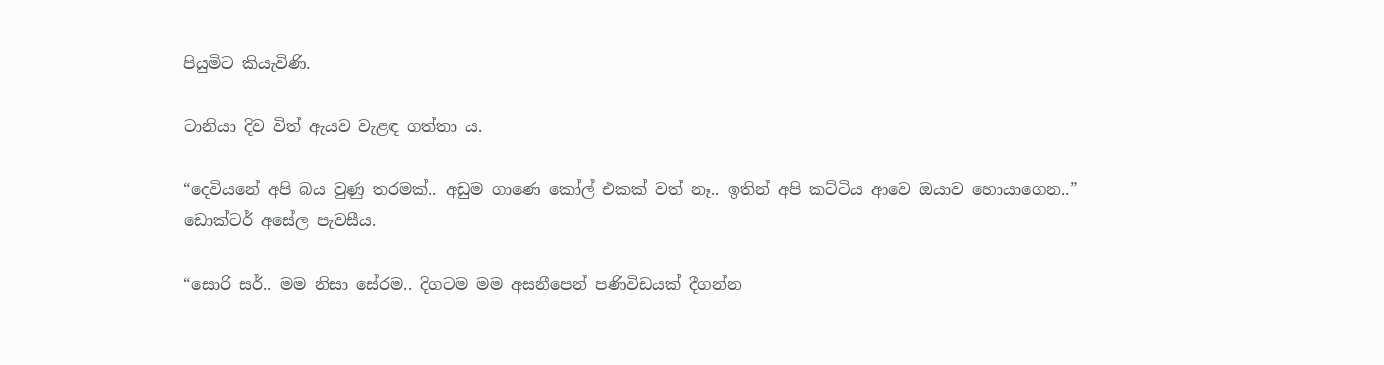පියුමිට කියැවිණි.

ටානියා දිව විත් ඇයව වැළඳ ගත්තා ය.

“දෙවියනේ අපි බය වුණු තරමක්.. අඩුම ගාණෙ කෝල් එකක් වත් නෑ.. ඉතින් අපි කට්ටිය ආවෙ ඔයාව හොයාගෙන..”
ඩොක්ටර් අසේල පැවසීය.

“සොරි සර්.. මම නිසා සේරම.. දිගටම මම අසනීපෙන් පණිවිඩයක් දීගන්න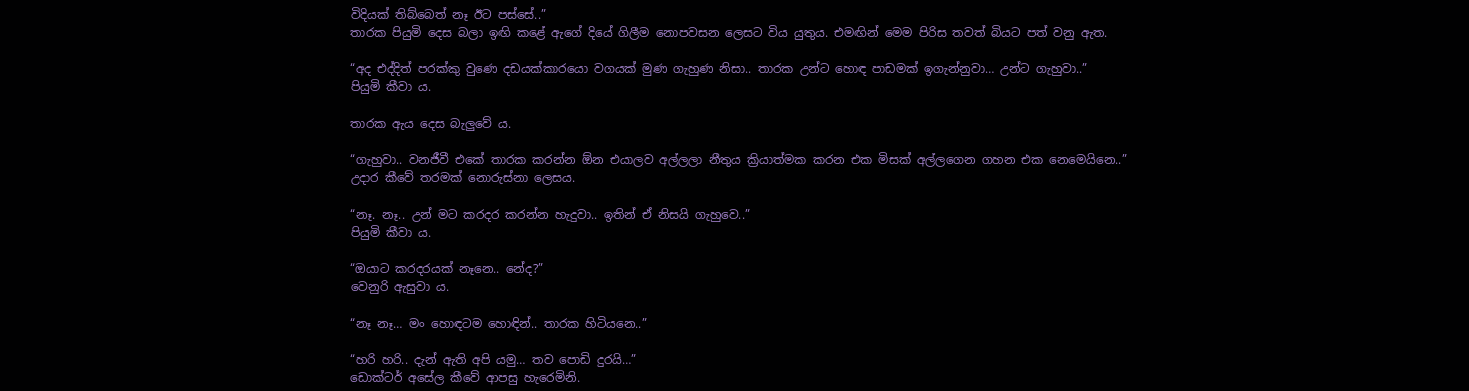විදියක් තිබ්බෙත් නෑ ඊට පස්සේ..”
තාරක පියුමි දෙස බලා ඉඟි කළේ ඇගේ දියේ ගිලීම නොපවසන ලෙසට විය යුතුය. එමඟින් මෙම පිරිස තවත් බියට පත් වනු ඇත.

“අද එද්දිත් පරක්කු වුණෙ දඩයක්කාරයො වගයක් මුණ ගැහුණ නිසා.. තාරක උන්ට හොඳ පාඩමක් ඉගැන්නුවා… උන්ට ගැහුවා..”
පියුමි කීවා ය.

තාරක ඇය දෙස බැලුවේ ය.

“ගැහුවා.. වනජීවී එකේ තාරක කරන්න ඕන එයාලව අල්ලලා නීතුය ක්‍රියාත්මක කරන එක මිසක් අල්ලගෙන ගහන එක නෙමෙයිනෙ..”
උදාර කීවේ තරමක් නොරුස්නා ලෙසය.

“නෑ. නෑ.. උන් මට කරදර කරන්න හැදුවා.. ඉතින් ඒ නිසයි ගැහුවෙ..”
පියුමි කීවා ය.

“ඔයාට කරදරයක් නෑනෙ.. නේද?”
වෙනුරි ඇසුවා ය.

“නෑ නෑ… මං හොඳටම හොඳින්.. තාරක හිටියනෙ..”

“හරි හරි.. දැන් ඇති අපි යමු… තව පොඩි දුරයි…”
ඩොක්ටර් අසේල කීවේ ආපසු හැරෙමිනි.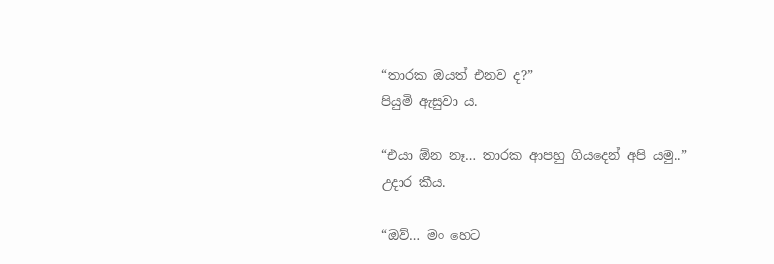“තාරක ඔයත් එනව ද?”
පියුමි ඇසුවා ය.

“එයා ඕන නෑ… තාරක ආපහු ගියදෙන් අපි යමු..”
උදාර කීය.

“ඔව්… මං හෙට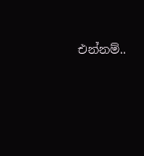එන්නම්..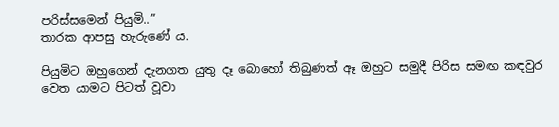පරිස්සමෙන් පියුමි..”
තාරක ආපසු හැරුණේ ය.

පියුමිට ඔහුගෙන් දැනගත යුතු දෑ බොහෝ තිබුණත් ඈ ඔහුට සමුදී පිරිස සමඟ කඳවුර වෙත යාමට පිටත් වූවා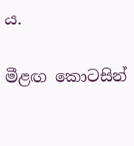ය.

මීළඟ කොටසින්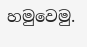හමුවෙමු.